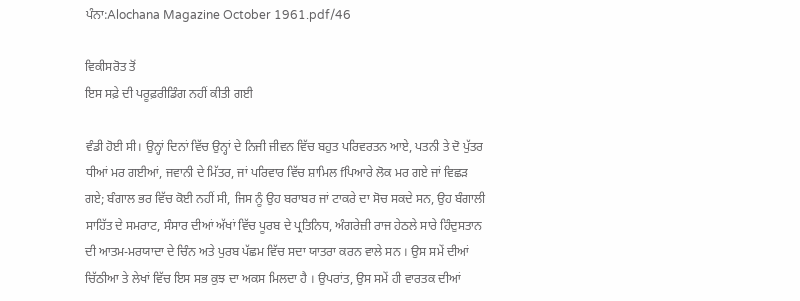ਪੰਨਾ:Alochana Magazine October 1961.pdf/46

ਵਿਕੀਸਰੋਤ ਤੋਂ
ਇਸ ਸਫ਼ੇ ਦੀ ਪਰੂਫ਼ਰੀਡਿੰਗ ਨਹੀਂ ਕੀਤੀ ਗਈ

ਵੰਡੀ ਹੋਈ ਸੀ। ਉਨ੍ਹਾਂ ਦਿਨਾਂ ਵਿੱਚ ਉਨ੍ਹਾਂ ਦੇ ਨਿਜੀ ਜੀਵਨ ਵਿੱਚ ਬਹੁਤ ਪਰਿਵਰਤਨ ਆਏ, ਪਤਨੀ ਤੇ ਦੋ ਪੁੱਤਰ ਧੀਆਂ ਮਰ ਗਈਆਂ, ਜਵਾਨੀ ਦੇ ਮਿੱਤਰ, ਜਾਂ ਪਰਿਵਾਰ ਵਿੱਚ ਸ਼ਾਮਿਲ fਪਿਆਰੇ ਲੋਕ ਮਰ ਗਏ ਜਾਂ ਵਿਛੜ ਗਏ; ਬੰਗਾਲ ਭਰ ਵਿੱਚ ਕੋਈ ਨਹੀਂ ਸੀ, ਜਿਸ ਨੂੰ ਉਹ ਬਰਾਬਰ ਜਾਂ ਟਾਕਰੇ ਦਾ ਸੋਚ ਸਕਦੇ ਸਨ, ਉਹ ਬੰਗਾਲੀ ਸਾਹਿੱਤ ਦੇ ਸਮਰਾਟ, ਸੰਸਾਰ ਦੀਆਂ ਅੱਖਾਂ ਵਿੱਚ ਪੂਰਬ ਦੇ ਪ੍ਰਤਿਨਿਧ, ਅੰਗਰੇਜ਼ੀ ਰਾਜ ਹੇਠਲੇ ਸਾਰੇ ਹਿੰਦੁਸਤਾਨ ਦੀ ਆਤਮ-ਮਰਯਾਦਾ ਦੇ ਚਿੰਨ ਅਤੇ ਪੁਰਬ ਪੱਛਮ ਵਿੱਚ ਸਦਾ ਯਾਤਰਾ ਕਰਨ ਵਾਲੇ ਸਨ । ਉਸ ਸਮੇਂ ਦੀਆਂ ਚਿੱਠੀਆ ਤੇ ਲੇਖਾਂ ਵਿੱਚ ਇਸ ਸਭ ਕੁਝ ਦਾ ਅਕਸ ਮਿਲਦਾ ਹੈ । ਉਪਰਾਂਤ, ਉਸ ਸਮੇਂ ਹੀ ਵਾਰਤਕ ਦੀਆਂ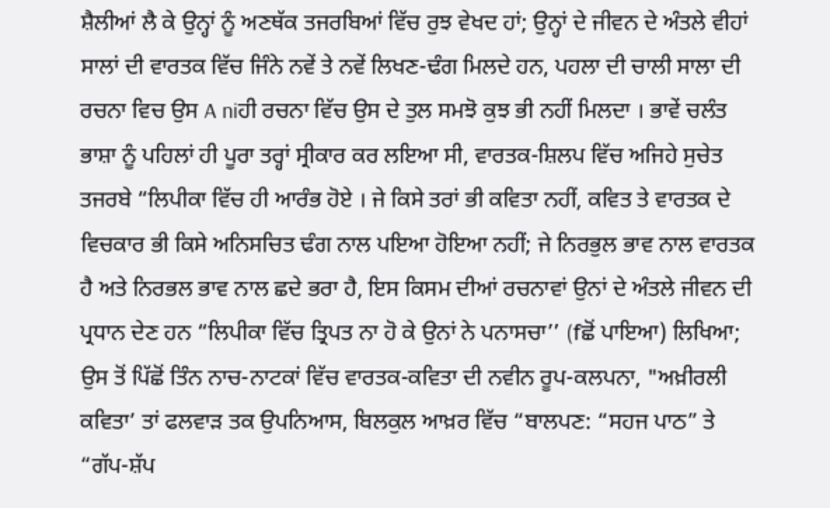ਸ਼ੈਲੀਆਂ ਲੈ ਕੇ ਉਨ੍ਹਾਂ ਨੂੰ ਅਣਥੱਕ ਤਜਰਬਿਆਂ ਵਿੱਚ ਰੁਝ ਵੇਖਦ ਹਾਂ; ਉਨ੍ਹਾਂ ਦੇ ਜੀਵਨ ਦੇ ਅੰਤਲੇ ਵੀਹਾਂ ਸਾਲਾਂ ਦੀ ਵਾਰਤਕ ਵਿੱਚ ਜਿੰਨੇ ਨਵੇਂ ਤੇ ਨਵੇਂ ਲਿਖਣ-ਢੰਗ ਮਿਲਦੇ ਹਨ, ਪਹਲਾ ਦੀ ਚਾਲੀ ਸਾਲਾ ਦੀ ਰਚਨਾ ਵਿਚ ਉਸ A niਹੀ ਰਚਨਾ ਵਿੱਚ ਉਸ ਦੇ ਤੁਲ ਸਮਝੋ ਕੁਝ ਭੀ ਨਹੀਂ ਮਿਲਦਾ । ਭਾਵੇਂ ਚਲੰਤ ਭਾਸ਼ਾ ਨੂੰ ਪਹਿਲਾਂ ਹੀ ਪੂਰਾ ਤਰ੍ਹਾਂ ਸ੍ਰੀਕਾਰ ਕਰ ਲਇਆ ਸੀ, ਵਾਰਤਕ-ਸ਼ਿਲਪ ਵਿੱਚ ਅਜਿਹੇ ਸੁਚੇਤ ਤਜਰਬੇ “ਲਿਪੀਕਾ ਵਿੱਚ ਹੀ ਆਰੰਭ ਹੋਏ । ਜੇ ਕਿਸੇ ਤਰਾਂ ਭੀ ਕਵਿਤਾ ਨਹੀਂ, ਕਵਿਤ ਤੇ ਵਾਰਤਕ ਦੇ ਵਿਚਕਾਰ ਭੀ ਕਿਸੇ ਅਨਿਸਚਿਤ ਢੰਗ ਨਾਲ ਪਇਆ ਹੋਇਆ ਨਹੀਂ; ਜੇ ਨਿਰਭੁਲ ਭਾਵ ਨਾਲ ਵਾਰਤਕ ਹੈ ਅਤੇ ਨਿਰਭਲ ਭਾਵ ਨਾਲ ਛਦੇ ਭਰਾ ਹੈ, ਇਸ ਕਿਸਮ ਦੀਆਂ ਰਚਨਾਵਾਂ ਉਨਾਂ ਦੇ ਅੰਤਲੇ ਜੀਵਨ ਦੀ ਪ੍ਰਧਾਨ ਦੇਣ ਹਨ “ਲਿਪੀਕਾ ਵਿੱਚ ਤ੍ਰਿਪਤ ਨਾ ਹੋ ਕੇ ਉਨਾਂ ਨੇ ਪਨਾਸਚਾ’’ (fਛੋਂ ਪਾਇਆ) ਲਿਖਿਆ; ਉਸ ਤੋਂ ਪਿੱਛੋਂ ਤਿੰਨ ਨਾਚ-ਨਾਟਕਾਂ ਵਿੱਚ ਵਾਰਤਕ-ਕਵਿਤਾ ਦੀ ਨਵੀਨ ਰੂਪ-ਕਲਪਨਾ, "ਅਖ਼ੀਰਲੀ ਕਵਿਤਾ’ ਤਾਂ ਫਲਵਾੜ ਤਕ ਉਪਨਿਆਸ, ਬਿਲਕੁਲ ਆਖ਼ਰ ਵਿੱਚ “ਬਾਲਪਣ: “ਸਹਜ ਪਾਠ” ਤੇ “ਗੱਪ-ਸ਼ੱਪ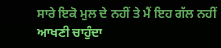ਸਾਰੇ ਇਕੋ ਮੁਲ ਦੇ ਨਹੀਂ ਤੇ ਮੈਂ ਇਹ ਗੱਲ ਨਹੀਂ ਆਖਣੀ ਚਾਹੁੰਦਾ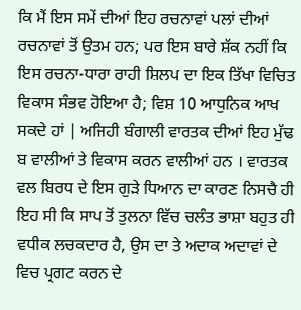ਕਿ ਮੈਂ ਇਸ ਸਮੇਂ ਦੀਆਂ ਇਹ ਰਚਨਾਵਾਂ ਪਲਾਂ ਦੀਆਂ ਰਚਨਾਵਾਂ ਤੋਂ ਉਤਮ ਹਨ; ਪਰ ਇਸ ਬਾਰੇ ਸ਼ੱਕ ਨਹੀਂ ਕਿ ਇਸ ਰਚਨਾ-ਧਾਰਾ ਰਾਹੀ ਸ਼ਿਲਪ ਦਾ ਇਕ ਤਿੱਖਾ ਵਿਚਿਤ ਵਿਕਾਸ ਸੰਭਵ ਹੋਇਆ ਹੈ; ਵਿਸ਼ 10 ਆਧੁਨਿਕ ਆਖ ਸਕਦੇ ਹਾਂ | ਅਜਿਹੀ ਬੰਗਾਲੀ ਵਾਰਤਕ ਦੀਆਂ ਇਹ ਮੁੱਢ ਬ ਵਾਲੀਆਂ ਤੇ ਵਿਕਾਸ ਕਰਨ ਵਾਲੀਆਂ ਹਨ । ਵਾਰਤਕ ਵਲ ਬਿਰਧ ਦੇ ਇਸ ਗੁੜੇ ਧਿਆਨ ਦਾ ਕਾਰਣ ਨਿਸਚੈ ਹੀ ਇਹ ਸੀ ਕਿ ਸਾਪ ਤੋਂ ਤੁਲਨਾ ਵਿੱਚ ਚਲੰਤ ਭਾਸ਼ਾ ਬਹੁਤ ਹੀ ਵਧੀਕ ਲਚਕਦਾਰ ਹੈ, ਉਸ ਦਾ ਤੇ ਅਦਾਕ ਅਦਾਵਾਂ ਦੇ ਵਿਚ ਪ੍ਰਗਟ ਕਰਨ ਦੇ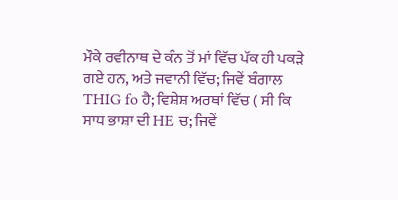ਮੌਕੇ ਰਵੀਨਾਥ ਦੇ ਕੰਨ ਤੋਂ ਮਾਂ ਵਿੱਚ ਪੱਕ ਹੀ ਪਕੜੇ ਗਏ ਹਨ, ਅਤੇ ਜਵਾਨੀ ਵਿੱਚ; ਜਿਵੇਂ ਬੰਗਾਲ THIG fo ਹੈ; ਵਿਸ਼ੇਸ਼ ਅਰਥਾਂ ਵਿੱਚ ( ਸੀ ਕਿ ਸਾਧ ਭਾਸ਼ਾ ਦੀ HE ਚ; ਜਿਵੇਂ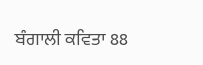ਬੰਗਾਲੀ ਕਵਿਤਾ 88